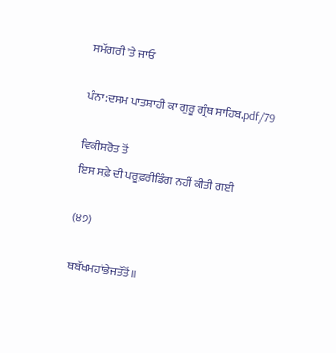ਸਮੱਗਰੀ 'ਤੇ ਜਾਓ

ਪੰਨਾ:ਦਸਮ ਪਾਤਸ਼ਾਹੀ ਕਾ ਗੁਰੂ ਗ੍ਰੰਥ ਸਾਹਿਬ.pdf/79

ਵਿਕੀਸਰੋਤ ਤੋਂ
ਇਸ ਸਫ਼ੇ ਦੀ ਪਰੂਫ਼ਰੀਡਿੰਗ ਨਹੀਂ ਕੀਤੀ ਗਈ

(੪੭)

ਥਬੱਖਮਹਾਂਭੇਜਤੱਤੋਂ॥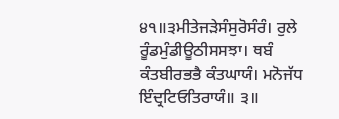੪੧॥੩ਮੀਤੇਜੜੇਸੰਸੁਰੋਸੰਰੰ। ਰੁਲੇ ਰੂੰਡਮੁੰਡੀਊਠੀਸਸਝਾ। ਥਬੰ ਕੰਤਬੀਰਭਭੈ ਕੰਤਘਾਯੰ। ਮਨੋਜੱਧ ਇੰਦ੍ਰਟਿਓਤਿਰਾਯੰ॥ ੩॥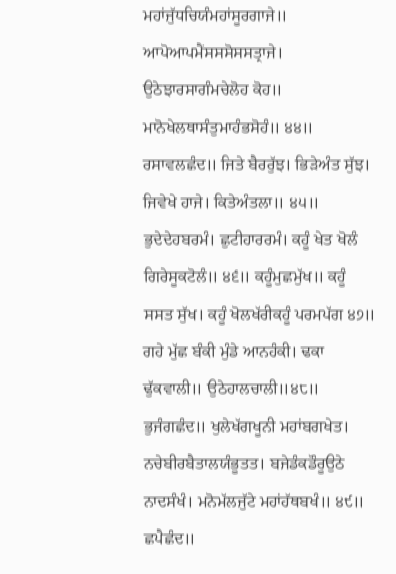ਮਹਾਂਜੁੱਧਚਿਯੰਮਹਾਂਸੂਰਗਾਜੇ॥ ਆਪੋਆਪਮੈਂਸਸਸੋਸਸਤ੍ਰਾਜੇ। ਉਠੇਝਾਰਸਾਗੰਮਚੇਲੋਹ ਕੋਹ॥ ਮਾਨੋਖੇਲਥਾਸੰਤੁਮਾਹੰਭਸੋਹੰ॥ ੪੪॥ ਰਸਾਵਲਛੰਦ॥ ਜਿਤੇ ਬੈਰਰੁੱਝ। ਭਿੜੇਅੰਤ ਸੁੱਝ। ਜਿਵੇਖੇ ਹਾਜੇ। ਕਿਤੇਅੰਤਲਾ॥ ੪੫॥ ਭੁਦੇਦੇਹਬਰਮੰ। ਛੁਟੀਹਾਰਰਮੰ। ਕਹੂੰ ਖੇਤ ਖੋਲੰ ਗਿਰੇਸੂਕਟੋਲੰ॥ ੪੬॥ ਕਹੂੰਮੁਛਮੁੱਖ॥ ਕਹੂੰ ਸਸਤ ਸੁੱਖ। ਕਹੂੰ ਖੋਲਖੱਰੀਕਹੂੰ ਪਰਮਪੱਗ ੪੭॥ ਗਹੇ ਮੁੱਛ ਬੰਕੀ ਮੁੰਡੇ ਆਨਹੰਕੀ। ਢਕਾ ਢੁੱਕਵਾਲੀ॥ ਉਠੇਹਾਲਚਾਲੀ॥੪੮॥ ਭੁਜੰਗਛੰਦ॥ ਖੁਲੇਖੱਗਖੂਨੀ ਮਹਾਂਬਗਖੇਤ। ਨਚੇਬੀਰਬੈਤਾਲਯੰਭੂਤਤ। ਬਜੇਡੰਕਡੌਰੂਉਠੇ ਨਾਦਸੰਖੰ। ਮਨੋਮੱਲਜੁੱਟੇ ਮਹਾਂਹੱਥਬਖੰ॥ ੪੯॥ ਛਪੈਛੰਦ॥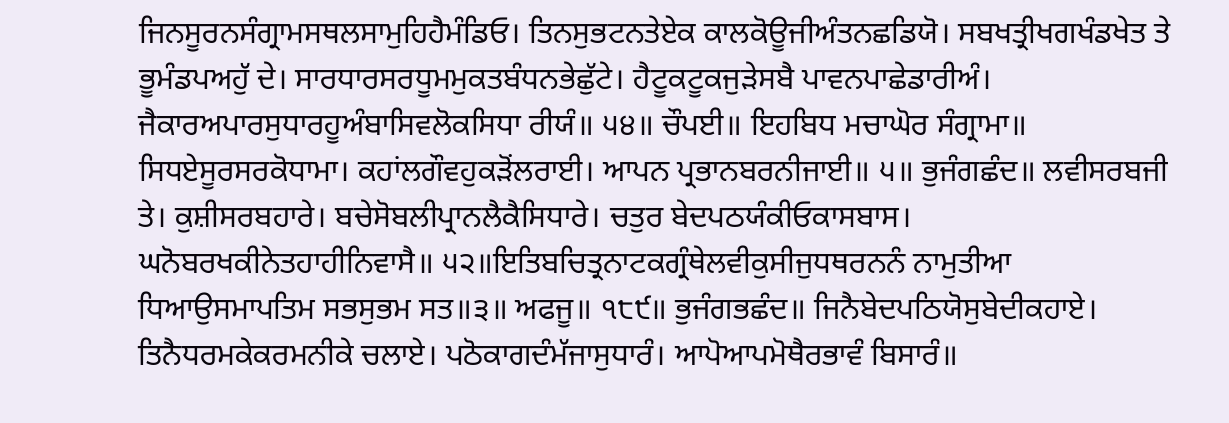ਜਿਨਸੂਰਨਸੰਗ੍ਰਾਮਸਥਲਸਾਮੁਹਿਹੈਮੰਡਿਓ। ਤਿਨਸੁਭਟਨਤੇਏਕ ਕਾਲਕੋਊਜੀਅੰਤਨਛਡਿਯੋ। ਸਬਖਤ੍ਰੀਖਗਖੰਡਖੇਤ ਤੇ ਭੂਮੰਡਪਅਹੁੱ ਦੇ। ਸਾਰਧਾਰਸਰਧੂਮਮੁਕਤਬੰਧਨਭੇਛੁੱਟੇ। ਹੈਟੂਕਟੂਕਜੁੜੇਸਬੈ ਪਾਵਨਪਾਛੇਡਾਰੀਅੰ। ਜੈਕਾਰਅਪਾਰਸੁਧਾਰਹੂਅੰਬਾਸਿਵਲੋਕਸਿਧਾ ਰੀਯੰ॥ ੫੪॥ ਚੌਪਈ॥ ਇਹਬਿਧ ਮਚਾਘੋਰ ਸੰਗ੍ਰਾਮਾ॥ ਸਿਧਏਸੂਰਸਰਕੋਧਾਮਾ। ਕਹਾਂਲਗੌਵਹੁਕੜੋਂਲਰਾਈ। ਆਪਨ ਪ੍ਰਭਾਨਬਰਨੀਜਾਈ॥ ੫॥ ਭੁਜੰਗਛੰਦ॥ ਲਵੀਸਰਬਜੀ ਤੇ। ਕੁਸ਼ੀਸਰਬਹਾਰੇ। ਬਚੇਸੋਬਲੀਪ੍ਰਾਨਲੈਕੈਸਿਧਾਰੇ। ਚਤੁਰ ਬੇਦਪਠਯੰਕੀਓਕਾਸਬਾਸ। ਘਨੋਬਰਖਕੀਨੇਤਹਾਹੀਨਿਵਾਸੈ॥ ੫੨॥ਇਤਿਬਚਿਤ੍ਰਨਾਟਕਗ੍ਰੰਥੇਲਵੀਕੁਸੀਜੁਧਥਰਨਨੰ ਨਾਮੁਤੀਆ ਧਿਆਉਸਮਾਪਤਿਮ ਸਭਸੁਭਮ ਸਤ॥੩॥ ਅਫਜੂ॥ ੧੮੯॥ ਭੁਜੰਗਭਛੰਦ॥ ਜਿਨੈਬੇਦਪਠਿਯੋਸੁਬੇਦੀਕਹਾਏ। ਤਿਨੈਧਰਮਕੇਕਰਮਨੀਕੇ ਚਲਾਏ। ਪਠੋਕਾਗਦੰਮੱਜਾਸੁਧਾਰੰ। ਆਪੋਆਪਮੋਥੈਰਭਾਵੰ ਬਿਸਾਰੰ॥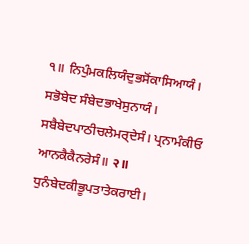੧॥ ਨਿਪੁੰਮਕਲਿਯੰਦੁਭਸੋਂਕਾਸਿਆਯੰ। ਸਭੋਬੇਦ ਸੰਬੇਦਭਾਖੇਸੁਨਾਯੰ। ਸਬੈਬੇਦਪਾਠੀਚਲੇਮਰ੍ਦੇਸੰ। ਪ੍ਰਨਾਮੰਕੀਓ ਆਨਕੈਕੈਨਰੇਸੰ॥ २॥ ਧੁਨੰਬੇਦਕੀਭੂਪਤਾਤੇਕਰਾਈ।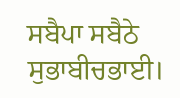ਸਬੈਪਾ ਸਬੈਠੇ ਸੁਭਾਬੀਚਭਾਈ।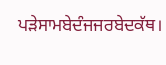ਪੜੇਸਾਮਬੇਦੰਜਜਰਬੇਦਕੱਥ।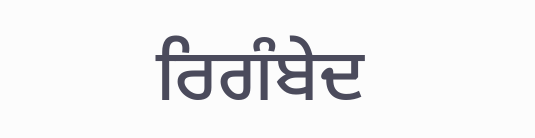ਰਿਗੰਬੇਦ